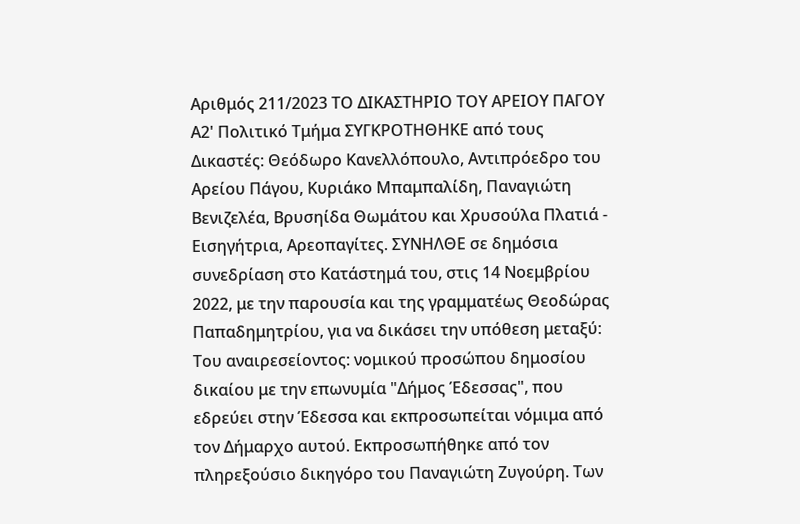Αριθμός 211/2023 ΤΟ ΔΙΚΑΣΤΗΡΙΟ ΤΟΥ ΑΡΕΙΟΥ ΠΑΓΟΥ Α2' Πολιτικό Τμήμα ΣΥΓΚΡΟΤΗΘΗΚΕ από τους Δικαστές: Θεόδωρο Κανελλόπουλο, Αντιπρόεδρο του Αρείου Πάγου, Κυριάκο Μπαμπαλίδη, Παναγιώτη Βενιζελέα, Βρυσηίδα Θωμάτου και Χρυσούλα Πλατιά - Εισηγήτρια, Αρεοπαγίτες. ΣΥΝΗΛΘΕ σε δημόσια συνεδρίαση στο Κατάστημά του, στις 14 Νοεμβρίου 2022, με την παρουσία και της γραμματέως Θεοδώρας Παπαδημητρίου, για να δικάσει την υπόθεση μεταξύ: Του αναιρεσείοντος: νομικού προσώπου δημοσίου δικαίου με την επωνυμία "Δήμος Έδεσσας", που εδρεύει στην Έδεσσα και εκπροσωπείται νόμιμα από τον Δήμαρχο αυτού. Εκπροσωπήθηκε από τον πληρεξούσιο δικηγόρο του Παναγιώτη Ζυγούρη. Των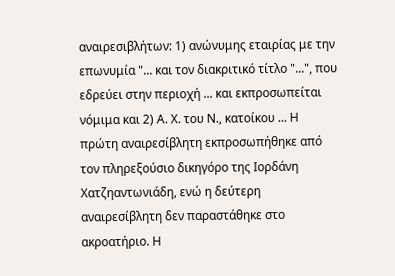αναιρεσιβλήτων: 1) ανώνυμης εταιρίας με την επωνυμία "... και τον διακριτικό τίτλο "...", που εδρεύει στην περιοχή ... και εκπροσωπείται νόμιμα και 2) Α. Χ. του Ν., κατοίκου ... Η πρώτη αναιρεσίβλητη εκπροσωπήθηκε από τον πληρεξούσιο δικηγόρο της Ιορδάνη Χατζηαντωνιάδη, ενώ η δεύτερη αναιρεσίβλητη δεν παραστάθηκε στο ακροατήριο. Η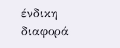ένδικη διαφορά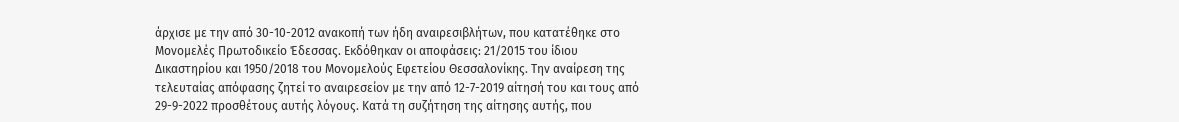άρχισε με την από 30-10-2012 ανακοπή των ήδη αναιρεσιβλήτων, που κατατέθηκε στο Μονομελές Πρωτοδικείο Έδεσσας. Εκδόθηκαν οι αποφάσεις: 21/2015 του ίδιου Δικαστηρίου και 1950/2018 του Μονομελούς Εφετείου Θεσσαλονίκης. Την αναίρεση της τελευταίας απόφασης ζητεί το αναιρεσείον με την από 12-7-2019 αίτησή του και τους από 29-9-2022 προσθέτους αυτής λόγους. Κατά τη συζήτηση της αίτησης αυτής, που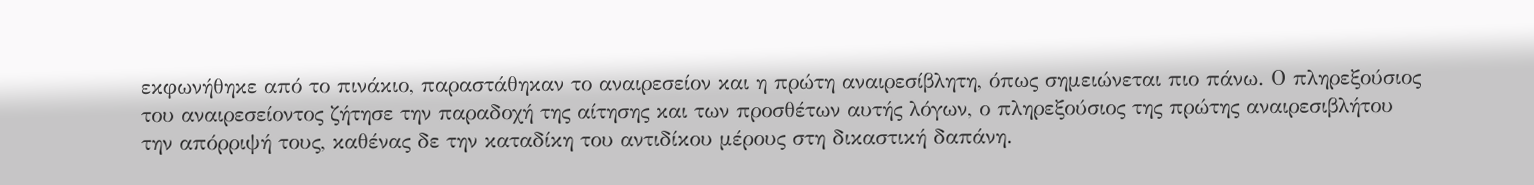εκφωνήθηκε από το πινάκιο, παραστάθηκαν το αναιρεσείον και η πρώτη αναιρεσίβλητη, όπως σημειώνεται πιο πάνω. Ο πληρεξούσιος του αναιρεσείοντος ζήτησε την παραδοχή της αίτησης και των προσθέτων αυτής λόγων, ο πληρεξούσιος της πρώτης αναιρεσιβλήτου την απόρριψή τους, καθένας δε την καταδίκη του αντιδίκου μέρους στη δικαστική δαπάνη.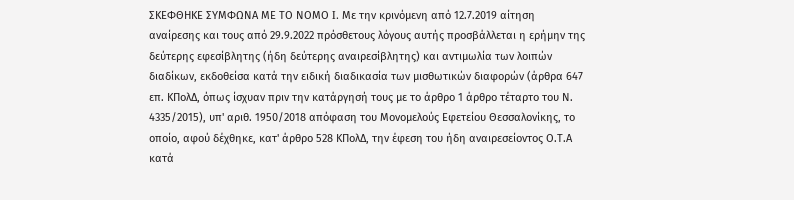ΣΚΕΦΘΗΚΕ ΣΥΜΦΩΝΑ ΜΕ ΤΟ ΝΟΜΟ I. Με την κρινόμενη από 12.7.2019 αίτηση αναίρεσης και τους από 29.9.2022 πρόσθετους λόγους αυτής προσβάλλεται η ερήμην της δεύτερης εφεσίβλητης (ήδη δεύτερης αναιρεσίβλητης) και αντιμωλία των λοιπών διαδίκων, εκδοθείσα κατά την ειδική διαδικασία των μισθωτικών διαφορών (άρθρα 647 επ. ΚΠολΔ, όπως ίσχυαν πριν την κατάργησή τους με το άρθρο 1 άρθρο τέταρτο του Ν. 4335/2015), υπ' αριθ. 1950/2018 απόφαση του Μονομελούς Εφετείου Θεσσαλονίκης, το οποίο, αφού δέχθηκε, κατ' άρθρο 528 ΚΠολΔ, την έφεση του ήδη αναιρεσείοντος Ο.Τ.Α κατά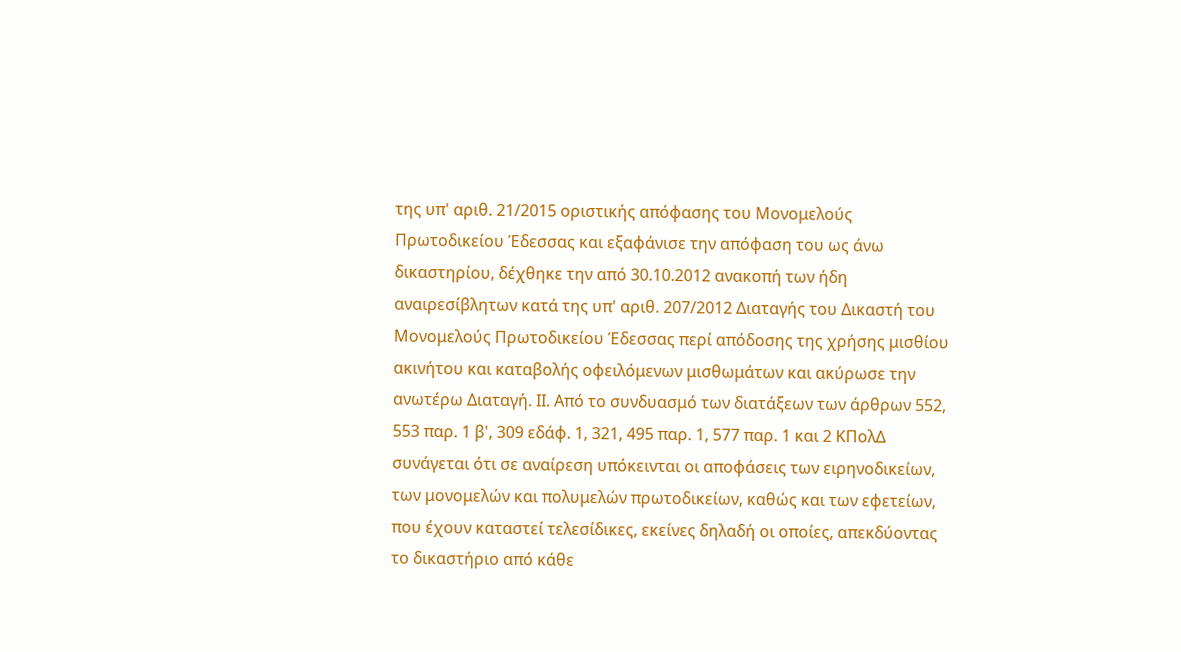της υπ' αριθ. 21/2015 οριστικής απόφασης του Μονομελούς Πρωτοδικείου Έδεσσας και εξαφάνισε την απόφαση του ως άνω δικαστηρίου, δέχθηκε την από 30.10.2012 ανακοπή των ήδη αναιρεσίβλητων κατά της υπ' αριθ. 207/2012 Διαταγής του Δικαστή του Μονομελούς Πρωτοδικείου Έδεσσας περί απόδοσης της χρήσης μισθίου ακινήτου και καταβολής οφειλόμενων μισθωμάτων και ακύρωσε την ανωτέρω Διαταγή. ΙΙ. Από το συνδυασμό των διατάξεων των άρθρων 552, 553 παρ. 1 β', 309 εδάφ. 1, 321, 495 παρ. 1, 577 παρ. 1 και 2 ΚΠολΔ συνάγεται ότι σε αναίρεση υπόκεινται οι αποφάσεις των ειρηνοδικείων, των μονομελών και πολυμελών πρωτοδικείων, καθώς και των εφετείων, που έχουν καταστεί τελεσίδικες, εκείνες δηλαδή οι οποίες, απεκδύοντας το δικαστήριο από κάθε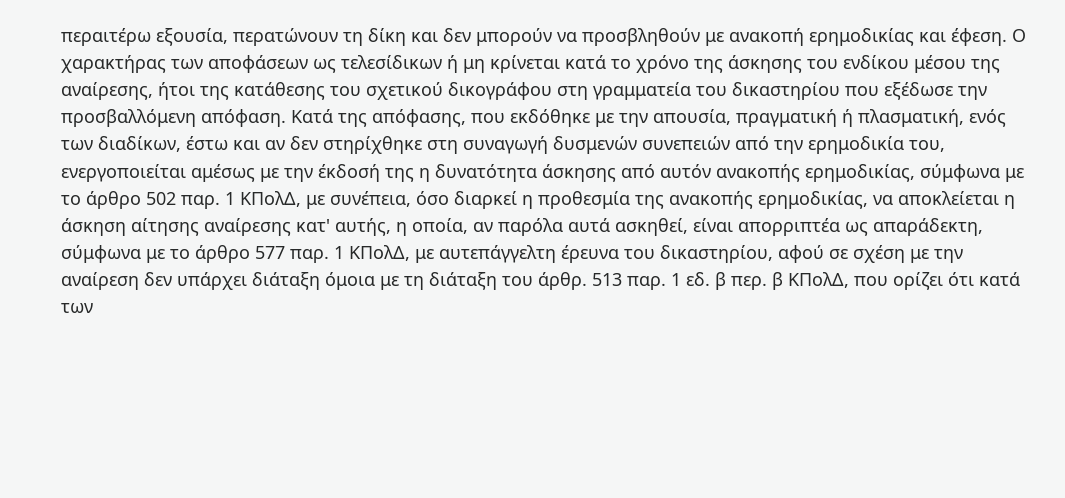περαιτέρω εξουσία, περατώνουν τη δίκη και δεν μπορούν να προσβληθούν με ανακοπή ερημοδικίας και έφεση. Ο χαρακτήρας των αποφάσεων ως τελεσίδικων ή μη κρίνεται κατά το χρόνο της άσκησης του ενδίκου μέσου της αναίρεσης, ήτοι της κατάθεσης του σχετικού δικογράφου στη γραμματεία του δικαστηρίου που εξέδωσε την προσβαλλόμενη απόφαση. Κατά της απόφασης, που εκδόθηκε με την απουσία, πραγματική ή πλασματική, ενός των διαδίκων, έστω και αν δεν στηρίχθηκε στη συναγωγή δυσμενών συνεπειών από την ερημοδικία του, ενεργοποιείται αμέσως με την έκδοσή της η δυνατότητα άσκησης από αυτόν ανακοπής ερημοδικίας, σύμφωνα με το άρθρο 502 παρ. 1 ΚΠολΔ, με συνέπεια, όσο διαρκεί η προθεσμία της ανακοπής ερημοδικίας, να αποκλείεται η άσκηση αίτησης αναίρεσης κατ' αυτής, η οποία, αν παρόλα αυτά ασκηθεί, είναι απορριπτέα ως απαράδεκτη, σύμφωνα με το άρθρο 577 παρ. 1 ΚΠολΔ, με αυτεπάγγελτη έρευνα του δικαστηρίου, αφού σε σχέση με την αναίρεση δεν υπάρχει διάταξη όμοια με τη διάταξη του άρθρ. 513 παρ. 1 εδ. β περ. β ΚΠολΔ, που ορίζει ότι κατά των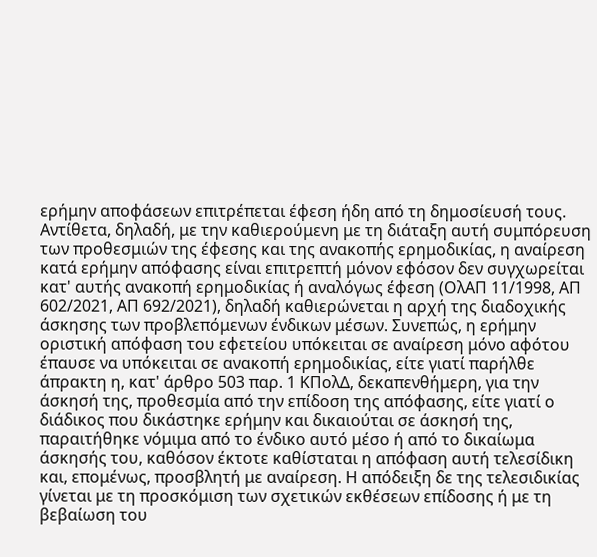ερήμην αποφάσεων επιτρέπεται έφεση ήδη από τη δημοσίευσή τους. Αντίθετα, δηλαδή, με την καθιερούμενη με τη διάταξη αυτή συμπόρευση των προθεσμιών της έφεσης και της ανακοπής ερημοδικίας, η αναίρεση κατά ερήμην απόφασης είναι επιτρεπτή μόνον εφόσον δεν συγχωρείται κατ' αυτής ανακοπή ερημοδικίας ή αναλόγως έφεση (ΟλΑΠ 11/1998, ΑΠ 602/2021, ΑΠ 692/2021), δηλαδή καθιερώνεται η αρχή της διαδοχικής άσκησης των προβλεπόμενων ένδικων μέσων. Συνεπώς, η ερήμην οριστική απόφαση του εφετείου υπόκειται σε αναίρεση μόνο αφότου έπαυσε να υπόκειται σε ανακοπή ερημοδικίας, είτε γιατί παρήλθε άπρακτη η, κατ' άρθρο 503 παρ. 1 ΚΠολΔ, δεκαπενθήμερη, για την άσκησή της, προθεσμία από την επίδοση της απόφασης, είτε γιατί ο διάδικος που δικάστηκε ερήμην και δικαιούται σε άσκησή της, παραιτήθηκε νόμιμα από το ένδικο αυτό μέσο ή από το δικαίωμα άσκησής του, καθόσον έκτοτε καθίσταται η απόφαση αυτή τελεσίδικη και, επομένως, προσβλητή με αναίρεση. Η απόδειξη δε της τελεσιδικίας γίνεται με τη προσκόμιση των σχετικών εκθέσεων επίδοσης ή με τη βεβαίωση του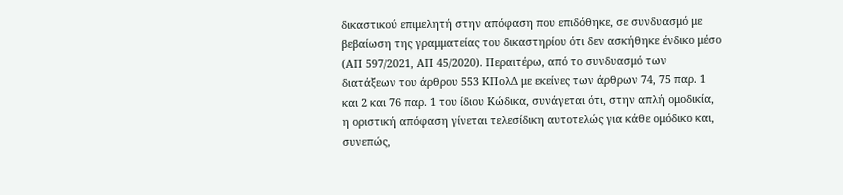δικαστικού επιμελητή στην απόφαση που επιδόθηκε, σε συνδυασμό με βεβαίωση της γραμματείας του δικαστηρίου ότι δεν ασκήθηκε ένδικο μέσο (ΑΠ 597/2021, ΑΠ 45/2020). Περαιτέρω, από το συνδυασμό των διατάξεων του άρθρου 553 ΚΠολΔ με εκείνες των άρθρων 74, 75 παρ. 1 και 2 και 76 παρ. 1 του ίδιου Κώδικα, συνάγεται ότι, στην απλή ομοδικία, η οριστική απόφαση γίνεται τελεσίδικη αυτοτελώς για κάθε ομόδικο και, συνεπώς,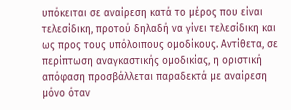υπόκειται σε αναίρεση κατά το μέρος που είναι τελεσίδικη, προτού δηλαδή να γίνει τελεσίδικη και ως προς τους υπόλοιπους ομοδίκους. Αντίθετα, σε περίπτωση αναγκαστικής ομοδικίας, η οριστική απόφαση προσβάλλεται παραδεκτά με αναίρεση μόνο όταν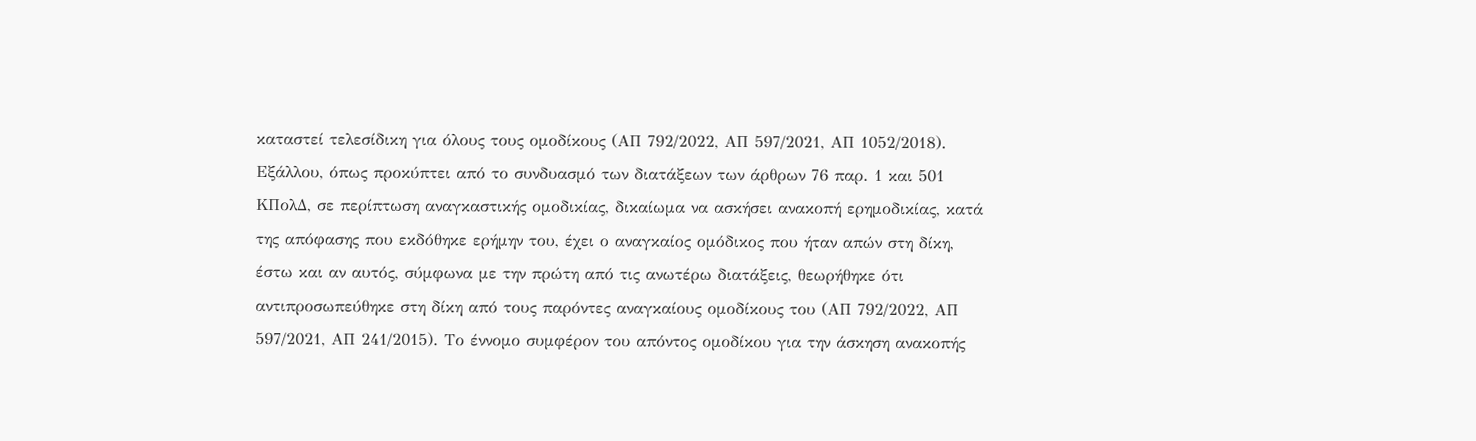καταστεί τελεσίδικη για όλους τους ομοδίκους (ΑΠ 792/2022, ΑΠ 597/2021, ΑΠ 1052/2018). Εξάλλου, όπως προκύπτει από το συνδυασμό των διατάξεων των άρθρων 76 παρ. 1 και 501 ΚΠολΔ, σε περίπτωση αναγκαστικής ομοδικίας, δικαίωμα να ασκήσει ανακοπή ερημοδικίας, κατά της απόφασης που εκδόθηκε ερήμην του, έχει ο αναγκαίος ομόδικος που ήταν απών στη δίκη, έστω και αν αυτός, σύμφωνα με την πρώτη από τις ανωτέρω διατάξεις, θεωρήθηκε ότι αντιπροσωπεύθηκε στη δίκη από τους παρόντες αναγκαίους ομοδίκους του (ΑΠ 792/2022, ΑΠ 597/2021, ΑΠ 241/2015). Το έννομο συμφέρον του απόντος ομοδίκου για την άσκηση ανακοπής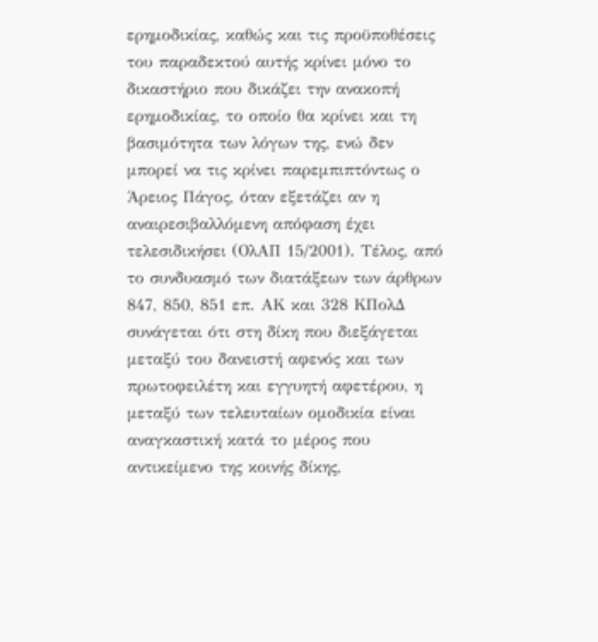ερημοδικίας, καθώς και τις προϋποθέσεις του παραδεκτού αυτής κρίνει μόνο το δικαστήριο που δικάζει την ανακοπή ερημοδικίας, το οποίο θα κρίνει και τη βασιμότητα των λόγων της, ενώ δεν μπορεί να τις κρίνει παρεμπιπτόντως ο Άρειος Πάγος, όταν εξετάζει αν η αναιρεσιβαλλόμενη απόφαση έχει τελεσιδικήσει (ΟλΑΠ 15/2001). Τέλος, από το συνδυασμό των διατάξεων των άρθρων 847, 850, 851 επ. ΑΚ και 328 ΚΠολΔ συνάγεται ότι στη δίκη που διεξάγεται μεταξύ του δανειστή αφενός και των πρωτοφειλέτη και εγγυητή αφετέρου, η μεταξύ των τελευταίων ομοδικία είναι αναγκαστική κατά το μέρος που αντικείμενο της κοινής δίκης,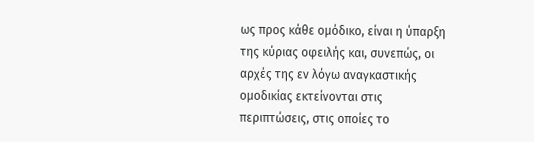ως προς κάθε ομόδικο, είναι η ύπαρξη της κύριας οφειλής και, συνεπώς, οι αρχές της εν λόγω αναγκαστικής ομοδικίας εκτείνονται στις περιπτώσεις, στις οποίες το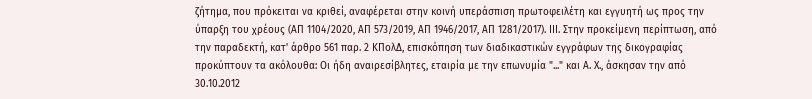ζήτημα, που πρόκειται να κριθεί, αναφέρεται στην κοινή υπεράσπιση πρωτοφειλέτη και εγγυητή ως προς την ύπαρξη του χρέους (ΑΠ 1104/2020, ΑΠ 573/2019, ΑΠ 1946/2017, ΑΠ 1281/2017). ΙΙΙ. Στην προκείμενη περίπτωση, από την παραδεκτή, κατ' άρθρο 561 παρ. 2 ΚΠολΔ, επισκόπηση των διαδικαστικών εγγράφων της δικογραφίας προκύπτουν τα ακόλουθα: Οι ήδη αναιρεσίβλητες, εταιρία με την επωνυμία "..." και Α. Χ., άσκησαν την από 30.10.2012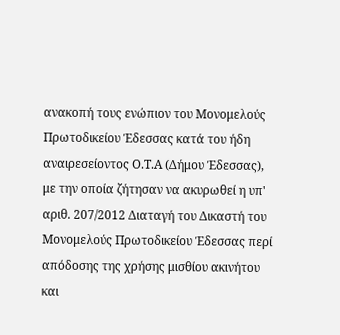ανακοπή τους ενώπιον του Μονομελούς Πρωτοδικείου Έδεσσας κατά του ήδη αναιρεσείοντος Ο.Τ.Α (Δήμου Έδεσσας), με την οποία ζήτησαν να ακυρωθεί η υπ' αριθ. 207/2012 Διαταγή του Δικαστή του Μονομελούς Πρωτοδικείου Έδεσσας περί απόδοσης της χρήσης μισθίου ακινήτου και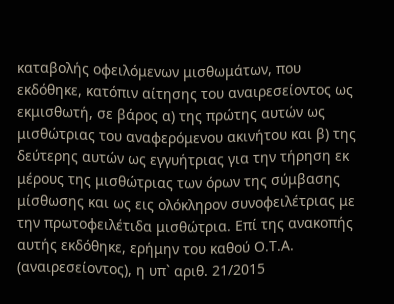καταβολής οφειλόμενων μισθωμάτων, που εκδόθηκε, κατόπιν αίτησης του αναιρεσείοντος ως εκμισθωτή, σε βάρος α) της πρώτης αυτών ως μισθώτριας του αναφερόμενου ακινήτου και β) της δεύτερης αυτών ως εγγυήτριας για την τήρηση εκ μέρους της μισθώτριας των όρων της σύμβασης μίσθωσης και ως εις ολόκληρον συνοφειλέτριας με την πρωτοφειλέτιδα μισθώτρια. Επί της ανακοπής αυτής εκδόθηκε, ερήμην του καθού Ο.Τ.Α. (αναιρεσείοντος), η υπ` αριθ. 21/2015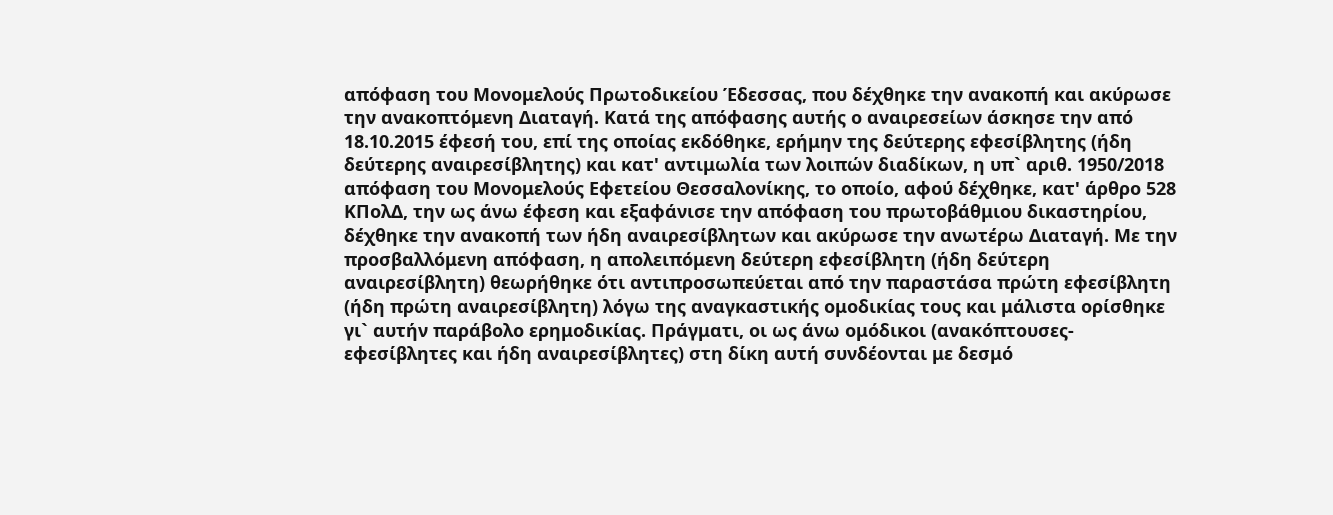απόφαση του Μονομελούς Πρωτοδικείου Έδεσσας, που δέχθηκε την ανακοπή και ακύρωσε την ανακοπτόμενη Διαταγή. Κατά της απόφασης αυτής ο αναιρεσείων άσκησε την από 18.10.2015 έφεσή του, επί της οποίας εκδόθηκε, ερήμην της δεύτερης εφεσίβλητης (ήδη δεύτερης αναιρεσίβλητης) και κατ' αντιμωλία των λοιπών διαδίκων, η υπ` αριθ. 1950/2018 απόφαση του Μονομελούς Εφετείου Θεσσαλονίκης, το οποίο, αφού δέχθηκε, κατ' άρθρο 528 ΚΠολΔ, την ως άνω έφεση και εξαφάνισε την απόφαση του πρωτοβάθμιου δικαστηρίου, δέχθηκε την ανακοπή των ήδη αναιρεσίβλητων και ακύρωσε την ανωτέρω Διαταγή. Με την προσβαλλόμενη απόφαση, η απολειπόμενη δεύτερη εφεσίβλητη (ήδη δεύτερη αναιρεσίβλητη) θεωρήθηκε ότι αντιπροσωπεύεται από την παραστάσα πρώτη εφεσίβλητη (ήδη πρώτη αναιρεσίβλητη) λόγω της αναγκαστικής ομοδικίας τους και μάλιστα ορίσθηκε γι` αυτήν παράβολο ερημοδικίας. Πράγματι, οι ως άνω ομόδικοι (ανακόπτουσες-εφεσίβλητες και ήδη αναιρεσίβλητες) στη δίκη αυτή συνδέονται με δεσμό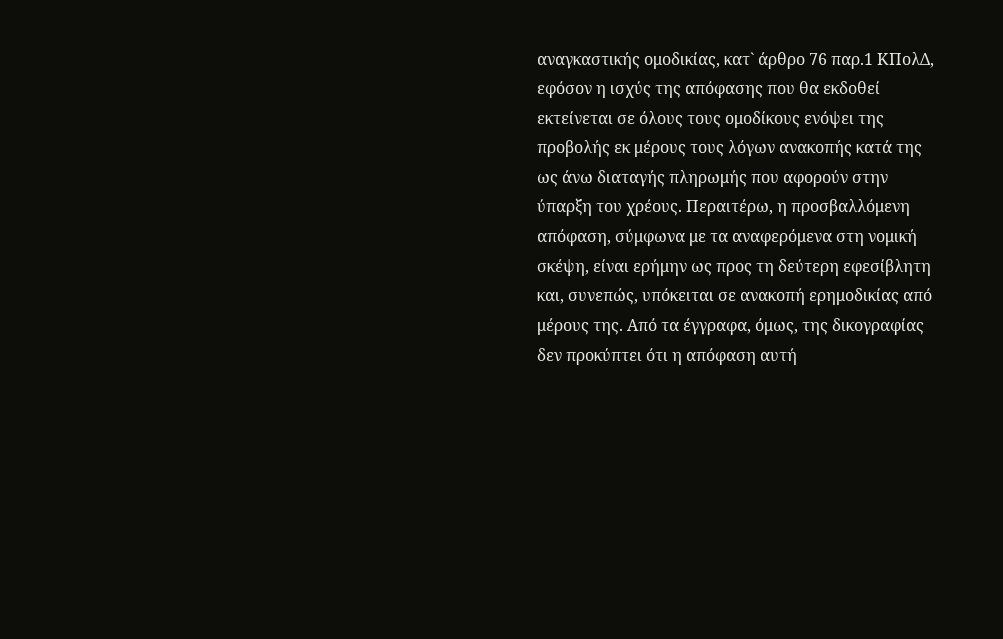αναγκαστικής ομοδικίας, κατ` άρθρο 76 παρ.1 ΚΠολΔ, εφόσον η ισχύς της απόφασης που θα εκδοθεί εκτείνεται σε όλους τους ομοδίκους ενόψει της προβολής εκ μέρους τους λόγων ανακοπής κατά της ως άνω διαταγής πληρωμής που αφορούν στην ύπαρξη του χρέους. Περαιτέρω, η προσβαλλόμενη απόφαση, σύμφωνα με τα αναφερόμενα στη νομική σκέψη, είναι ερήμην ως προς τη δεύτερη εφεσίβλητη και, συνεπώς, υπόκειται σε ανακοπή ερημοδικίας από μέρους της. Από τα έγγραφα, όμως, της δικογραφίας δεν προκύπτει ότι η απόφαση αυτή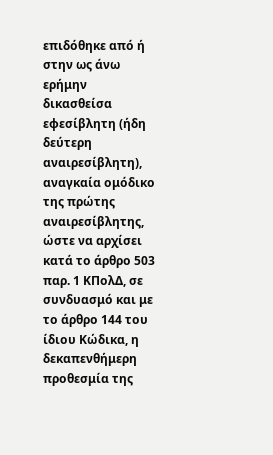επιδόθηκε από ή στην ως άνω ερήμην δικασθείσα εφεσίβλητη (ήδη δεύτερη αναιρεσίβλητη), αναγκαία ομόδικο της πρώτης αναιρεσίβλητης, ώστε να αρχίσει κατά το άρθρο 503 παρ. 1 ΚΠολΔ, σε συνδυασμό και με το άρθρο 144 του ίδιου Κώδικα, η δεκαπενθήμερη προθεσμία της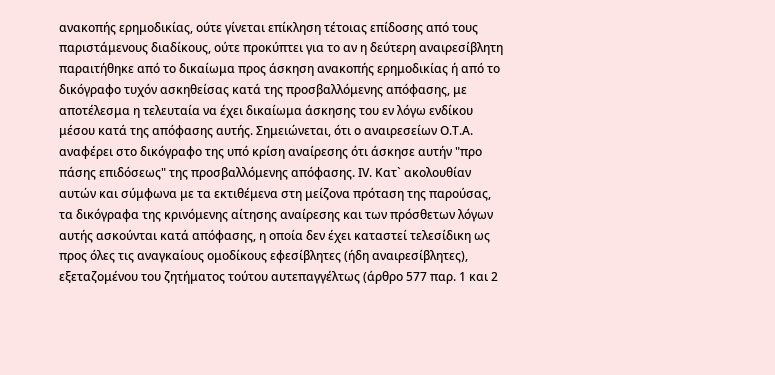ανακοπής ερημοδικίας, ούτε γίνεται επίκληση τέτοιας επίδοσης από τους παριστάμενους διαδίκους, ούτε προκύπτει για το αν η δεύτερη αναιρεσίβλητη παραιτήθηκε από το δικαίωμα προς άσκηση ανακοπής ερημοδικίας ή από το δικόγραφο τυχόν ασκηθείσας κατά της προσβαλλόμενης απόφασης, με αποτέλεσμα η τελευταία να έχει δικαίωμα άσκησης του εν λόγω ενδίκου μέσου κατά της απόφασης αυτής. Σημειώνεται, ότι ο αναιρεσείων Ο.Τ.Α. αναφέρει στο δικόγραφο της υπό κρίση αναίρεσης ότι άσκησε αυτήν "προ πάσης επιδόσεως" της προσβαλλόμενης απόφασης. ΙV. Κατ` ακολουθίαν αυτών και σύμφωνα με τα εκτιθέμενα στη μείζονα πρόταση της παρούσας, τα δικόγραφα της κρινόμενης αίτησης αναίρεσης και των πρόσθετων λόγων αυτής ασκούνται κατά απόφασης, η οποία δεν έχει καταστεί τελεσίδικη ως προς όλες τις αναγκαίους ομοδίκους εφεσίβλητες (ήδη αναιρεσίβλητες), εξεταζομένου του ζητήματος τούτου αυτεπαγγέλτως (άρθρο 577 παρ. 1 και 2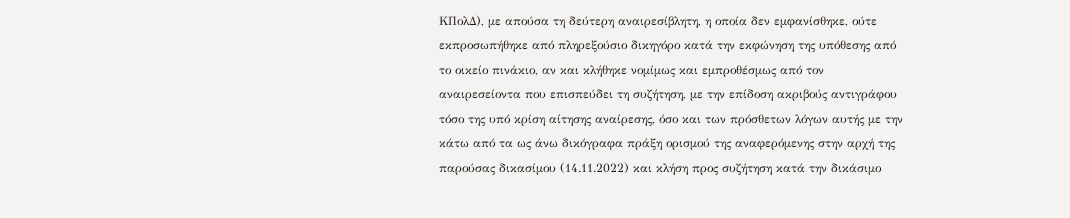ΚΠολΔ), με απούσα τη δεύτερη αναιρεσίβλητη, η οποία δεν εμφανίσθηκε, ούτε εκπροσωπήθηκε από πληρεξούσιο δικηγόρο κατά την εκφώνηση της υπόθεσης από το οικείο πινάκιο, αν και κλήθηκε νομίμως και εμπροθέσμως από τον αναιρεσείοντα που επισπεύδει τη συζήτηση, με την επίδοση ακριβούς αντιγράφου τόσο της υπό κρίση αίτησης αναίρεσης, όσο και των πρόσθετων λόγων αυτής με την κάτω από τα ως άνω δικόγραφα πράξη ορισμού της αναφερόμενης στην αρχή της παρούσας δικασίμου (14.11.2022) και κλήση προς συζήτηση κατά την δικάσιμο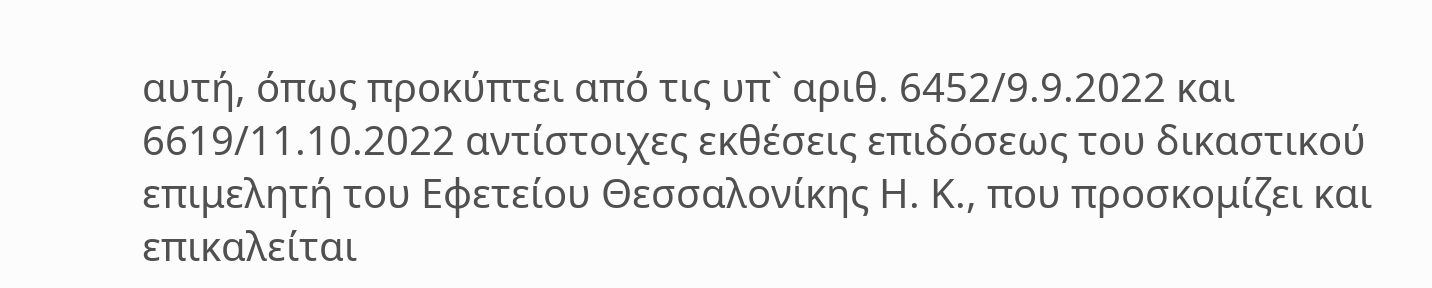αυτή, όπως προκύπτει από τις υπ` αριθ. 6452/9.9.2022 και 6619/11.10.2022 αντίστοιχες εκθέσεις επιδόσεως του δικαστικού επιμελητή του Εφετείου Θεσσαλονίκης Η. Κ., που προσκομίζει και επικαλείται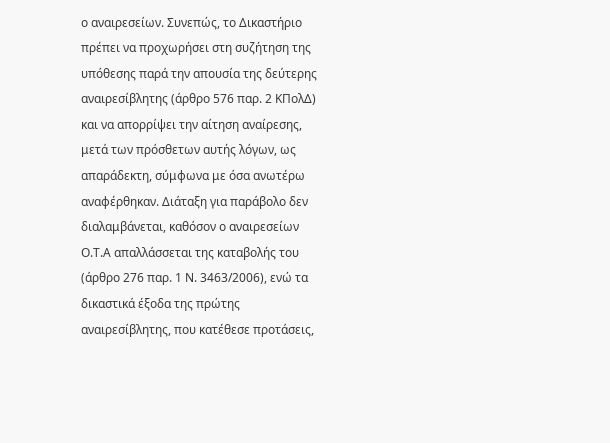ο αναιρεσείων. Συνεπώς, το Δικαστήριο πρέπει να προχωρήσει στη συζήτηση της υπόθεσης παρά την απουσία της δεύτερης αναιρεσίβλητης (άρθρο 576 παρ. 2 ΚΠολΔ) και να απορρίψει την αίτηση αναίρεσης, μετά των πρόσθετων αυτής λόγων, ως απαράδεκτη, σύμφωνα με όσα ανωτέρω αναφέρθηκαν. Διάταξη για παράβολο δεν διαλαμβάνεται, καθόσον ο αναιρεσείων Ο.Τ.Α απαλλάσσεται της καταβολής του (άρθρο 276 παρ. 1 Ν. 3463/2006), ενώ τα δικαστικά έξοδα της πρώτης αναιρεσίβλητης, που κατέθεσε προτάσεις,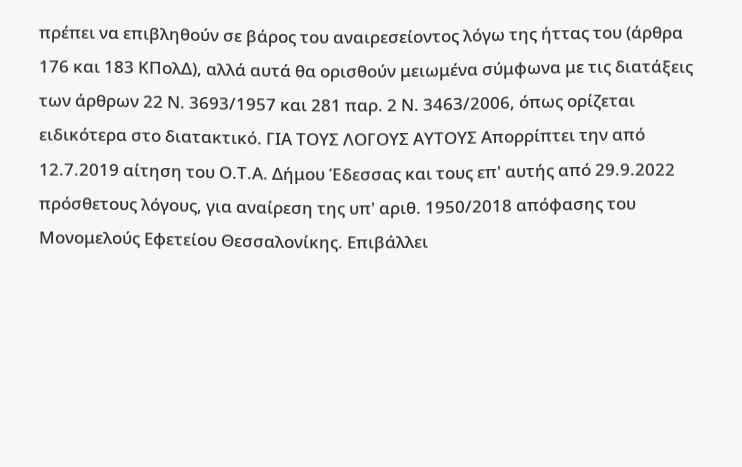πρέπει να επιβληθούν σε βάρος του αναιρεσείοντος λόγω της ήττας του (άρθρα 176 και 183 ΚΠολΔ), αλλά αυτά θα ορισθούν μειωμένα σύμφωνα με τις διατάξεις των άρθρων 22 Ν. 3693/1957 και 281 παρ. 2 Ν. 3463/2006, όπως ορίζεται ειδικότερα στο διατακτικό. ΓΙΑ ΤΟΥΣ ΛΟΓΟΥΣ ΑΥΤΟΥΣ Απορρίπτει την από 12.7.2019 αίτηση του Ο.Τ.Α. Δήμου Έδεσσας και τους επ' αυτής από 29.9.2022 πρόσθετους λόγους, για αναίρεση της υπ' αριθ. 1950/2018 απόφασης του Μονομελούς Εφετείου Θεσσαλονίκης. Επιβάλλει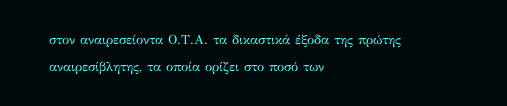στον αναιρεσείοντα Ο.Τ.Α. τα δικαστικά έξοδα της πρώτης αναιρεσίβλητης, τα οποία ορίζει στο ποσό των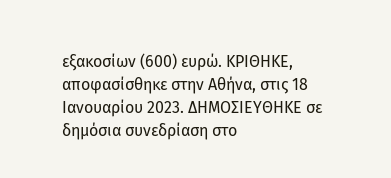εξακοσίων (600) ευρώ. ΚΡΙΘΗΚΕ, αποφασίσθηκε στην Αθήνα, στις 18 Ιανουαρίου 2023. ΔΗΜΟΣΙΕΥΘΗΚΕ σε δημόσια συνεδρίαση στο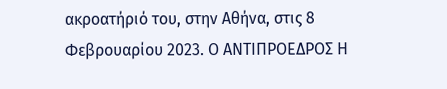ακροατήριό του, στην Αθήνα, στις 8 Φεβρουαρίου 2023. Ο ΑΝΤΙΠΡΟΕΔΡΟΣ Η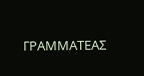ΓΡΑΜΜΑΤΕΑΣ